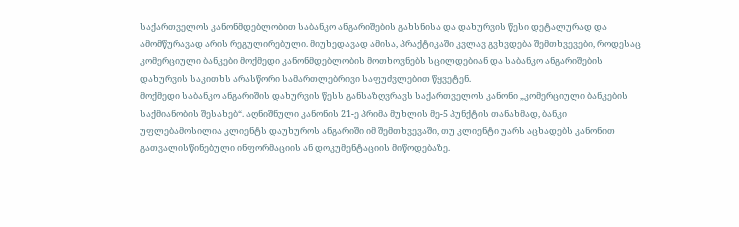საქართველოს კანონმდებლობით საბანკო ანგარიშების გახსნისა და დახურვის წესი დეტალურად და ამომწურავად არის რეგულირებული. მიუხედავად ამისა, პრაქტიკაში კვლავ გვხვდება შემთხვევები, როდესაც კომერციული ბანკები მოქმედი კანონმდებლობის მოთხოვნებს სცილდებიან და საბანკო ანგარიშების დახურვის საკითხს არასწორი სამართლებრივი საფუძვლებით წყვეტენ.
მოქმედი საბანკო ანგარიშის დახურვის წესს განსაზღვრავს საქართველოს კანონი „კომერციული ბანკების საქმიანობის შესახებ“. აღნიშნული კანონის 21-ე პრიმა მუხლის მე-5 პუნქტის თანახმად, ბანკი უფლებამოსილია კლიენტს დაუხუროს ანგარიში იმ შემთხვევაში, თუ კლიენტი უარს აცხადებს კანონით გათვალისწინებული ინფორმაციის ან დოკუმენტაციის მიწოდებაზე.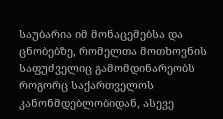საუბარია იმ მონაცემებსა და ცნობებზე, რომელთა მოთხოვნის საფუძველიც გამომდინარეობს როგორც საქართველოს კანონმდებლობიდან, ასევე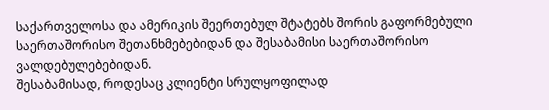საქართველოსა და ამერიკის შეერთებულ შტატებს შორის გაფორმებული საერთაშორისო შეთანხმებებიდან და შესაბამისი საერთაშორისო ვალდებულებებიდან.
შესაბამისად, როდესაც კლიენტი სრულყოფილად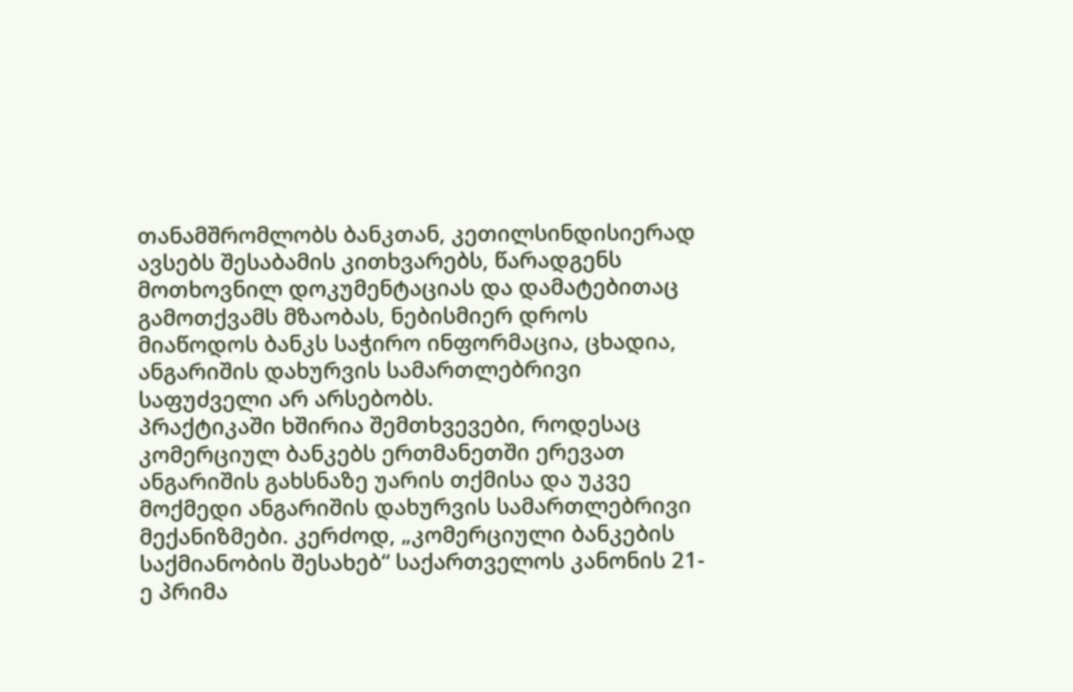თანამშრომლობს ბანკთან, კეთილსინდისიერად ავსებს შესაბამის კითხვარებს, წარადგენს მოთხოვნილ დოკუმენტაციას და დამატებითაც გამოთქვამს მზაობას, ნებისმიერ დროს მიაწოდოს ბანკს საჭირო ინფორმაცია, ცხადია, ანგარიშის დახურვის სამართლებრივი საფუძველი არ არსებობს.
პრაქტიკაში ხშირია შემთხვევები, როდესაც კომერციულ ბანკებს ერთმანეთში ერევათ ანგარიშის გახსნაზე უარის თქმისა და უკვე მოქმედი ანგარიშის დახურვის სამართლებრივი მექანიზმები. კერძოდ, „კომერციული ბანკების საქმიანობის შესახებ“ საქართველოს კანონის 21-ე პრიმა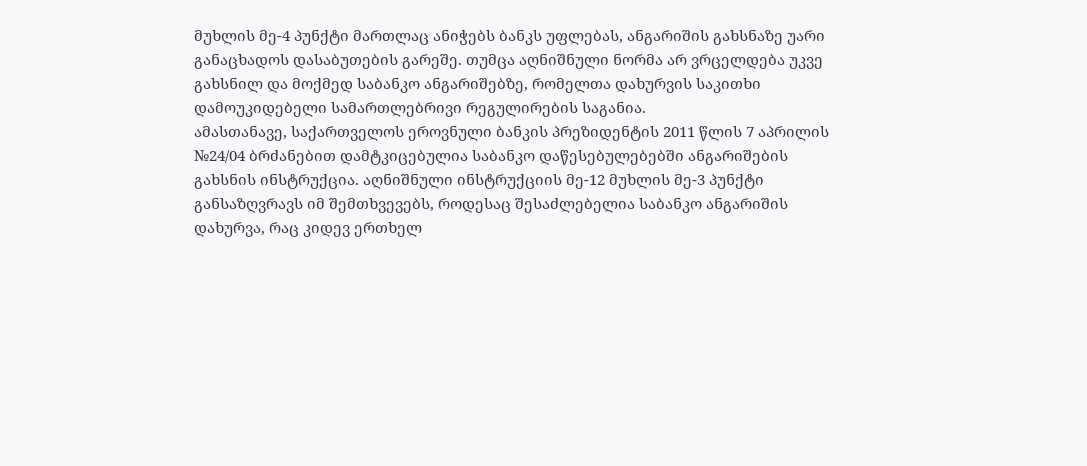მუხლის მე-4 პუნქტი მართლაც ანიჭებს ბანკს უფლებას, ანგარიშის გახსნაზე უარი განაცხადოს დასაბუთების გარეშე. თუმცა აღნიშნული ნორმა არ ვრცელდება უკვე გახსნილ და მოქმედ საბანკო ანგარიშებზე, რომელთა დახურვის საკითხი დამოუკიდებელი სამართლებრივი რეგულირების საგანია.
ამასთანავე, საქართველოს ეროვნული ბანკის პრეზიდენტის 2011 წლის 7 აპრილის №24/04 ბრძანებით დამტკიცებულია საბანკო დაწესებულებებში ანგარიშების გახსნის ინსტრუქცია. აღნიშნული ინსტრუქციის მე-12 მუხლის მე-3 პუნქტი განსაზღვრავს იმ შემთხვევებს, როდესაც შესაძლებელია საბანკო ანგარიშის დახურვა, რაც კიდევ ერთხელ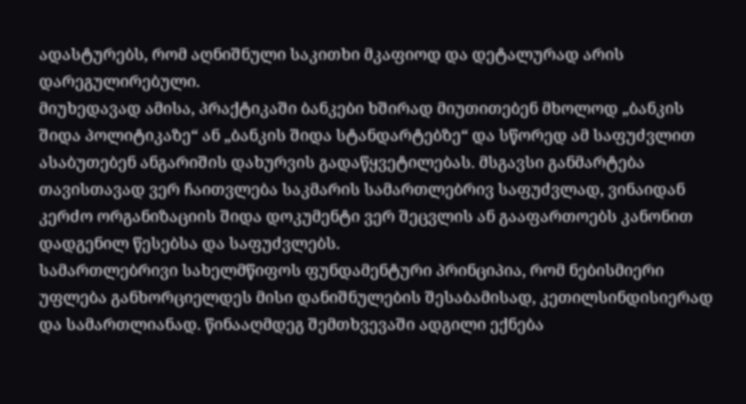ადასტურებს, რომ აღნიშნული საკითხი მკაფიოდ და დეტალურად არის დარეგულირებული.
მიუხედავად ამისა, პრაქტიკაში ბანკები ხშირად მიუთითებენ მხოლოდ „ბანკის შიდა პოლიტიკაზე“ ან „ბანკის შიდა სტანდარტებზე“ და სწორედ ამ საფუძვლით ასაბუთებენ ანგარიშის დახურვის გადაწყვეტილებას. მსგავსი განმარტება თავისთავად ვერ ჩაითვლება საკმარის სამართლებრივ საფუძვლად, ვინაიდან კერძო ორგანიზაციის შიდა დოკუმენტი ვერ შეცვლის ან გააფართოებს კანონით დადგენილ წესებსა და საფუძვლებს.
სამართლებრივი სახელმწიფოს ფუნდამენტური პრინციპია, რომ ნებისმიერი უფლება განხორციელდეს მისი დანიშნულების შესაბამისად, კეთილსინდისიერად და სამართლიანად. წინააღმდეგ შემთხვევაში ადგილი ექნება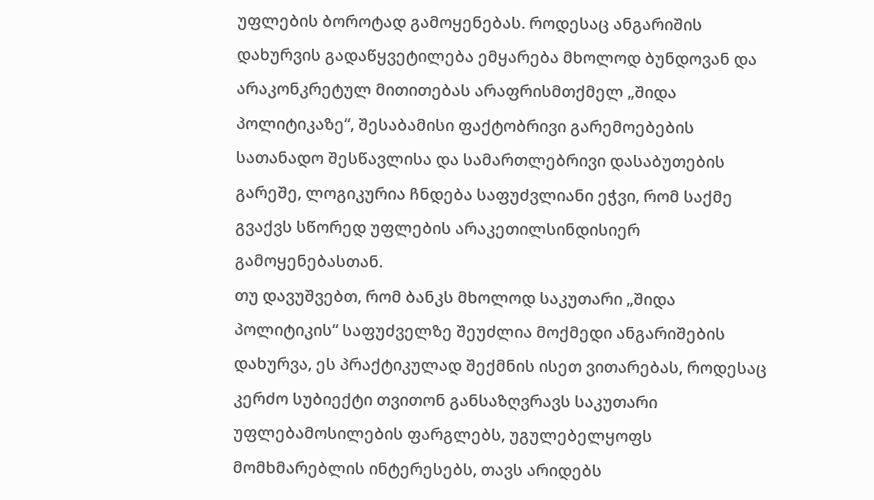უფლების ბოროტად გამოყენებას. როდესაც ანგარიშის დახურვის გადაწყვეტილება ემყარება მხოლოდ ბუნდოვან და არაკონკრეტულ მითითებას არაფრისმთქმელ „შიდა პოლიტიკაზე“, შესაბამისი ფაქტობრივი გარემოებების სათანადო შესწავლისა და სამართლებრივი დასაბუთების გარეშე, ლოგიკურია ჩნდება საფუძვლიანი ეჭვი, რომ საქმე გვაქვს სწორედ უფლების არაკეთილსინდისიერ გამოყენებასთან.
თუ დავუშვებთ, რომ ბანკს მხოლოდ საკუთარი „შიდა პოლიტიკის“ საფუძველზე შეუძლია მოქმედი ანგარიშების დახურვა, ეს პრაქტიკულად შექმნის ისეთ ვითარებას, როდესაც კერძო სუბიექტი თვითონ განსაზღვრავს საკუთარი უფლებამოსილების ფარგლებს, უგულებელყოფს მომხმარებლის ინტერესებს, თავს არიდებს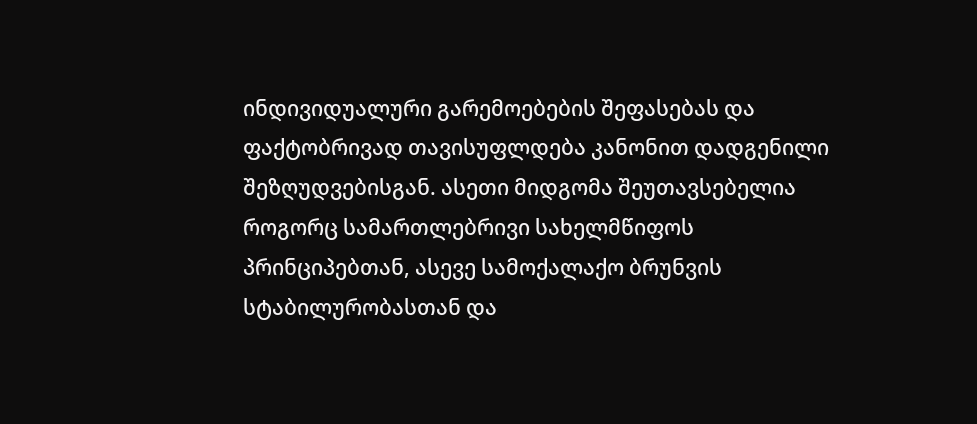ინდივიდუალური გარემოებების შეფასებას და ფაქტობრივად თავისუფლდება კანონით დადგენილი შეზღუდვებისგან. ასეთი მიდგომა შეუთავსებელია როგორც სამართლებრივი სახელმწიფოს პრინციპებთან, ასევე სამოქალაქო ბრუნვის სტაბილურობასთან და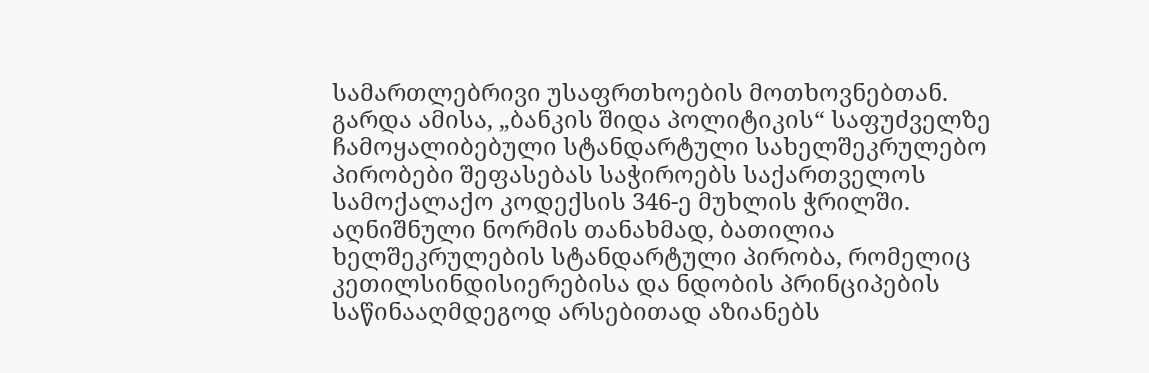სამართლებრივი უსაფრთხოების მოთხოვნებთან.
გარდა ამისა, „ბანკის შიდა პოლიტიკის“ საფუძველზე ჩამოყალიბებული სტანდარტული სახელშეკრულებო პირობები შეფასებას საჭიროებს საქართველოს სამოქალაქო კოდექსის 346-ე მუხლის ჭრილში. აღნიშნული ნორმის თანახმად, ბათილია ხელშეკრულების სტანდარტული პირობა, რომელიც კეთილსინდისიერებისა და ნდობის პრინციპების საწინააღმდეგოდ არსებითად აზიანებს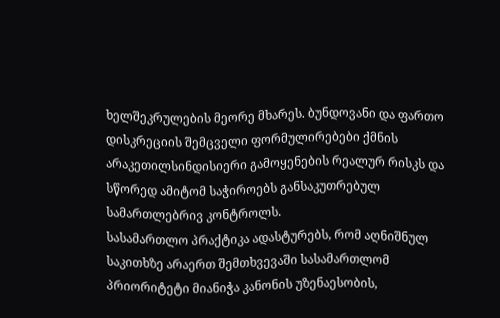ხელშეკრულების მეორე მხარეს. ბუნდოვანი და ფართო დისკრეციის შემცველი ფორმულირებები ქმნის არაკეთილსინდისიერი გამოყენების რეალურ რისკს და სწორედ ამიტომ საჭიროებს განსაკუთრებულ სამართლებრივ კონტროლს.
სასამართლო პრაქტიკა ადასტურებს, რომ აღნიშნულ საკითხზე არაერთ შემთხვევაში სასამართლომ პრიორიტეტი მიანიჭა კანონის უზენაესობის,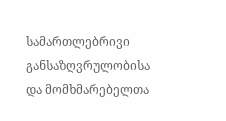სამართლებრივი განსაზღვრულობისა და მომხმარებელთა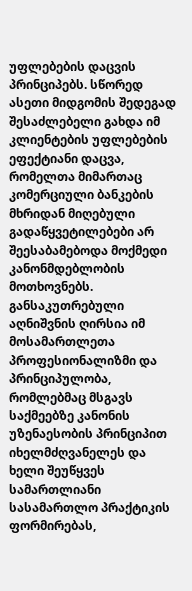უფლებების დაცვის პრინციპებს. სწორედ ასეთი მიდგომის შედეგად შესაძლებელი გახდა იმ კლიენტების უფლებების ეფექტიანი დაცვა, რომელთა მიმართაც კომერციული ბანკების მხრიდან მიღებული გადაწყვეტილებები არ შეესაბამებოდა მოქმედი კანონმდებლობის მოთხოვნებს.
განსაკუთრებული აღნიშვნის ღირსია იმ მოსამართლეთა პროფესიონალიზმი და პრინციპულობა, რომლებმაც მსგავს საქმეებზე კანონის უზენაესობის პრინციპით იხელმძღვანელეს და ხელი შეუწყვეს სამართლიანი სასამართლო პრაქტიკის ფორმირებას,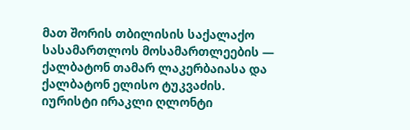მათ შორის თბილისის საქალაქო სასამართლოს მოსამართლეების — ქალბატონ თამარ ლაკერბაიასა და ქალბატონ ელისო ტუკვაძის.
იურისტი ირაკლი ღლონტი